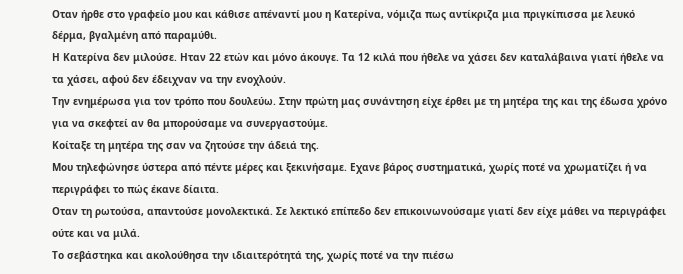Οταν ήρθε στο γραφείο μου και κάθισε απέναντί μου η Κατερίνα, νόμιζα πως αντίκριζα μια πριγκίπισσα με λευκό δέρμα, βγαλμένη από παραμύθι.
Η Κατερίνα δεν μιλούσε. Ηταν 22 ετών και μόνο άκουγε. Τα 12 κιλά που ήθελε να χάσει δεν καταλάβαινα γιατί ήθελε να τα χάσει, αφού δεν έδειχναν να την ενοχλούν.
Την ενημέρωσα για τον τρόπο που δουλεύω. Στην πρώτη μας συνάντηση είχε έρθει με τη μητέρα της και της έδωσα χρόνο για να σκεφτεί αν θα μπορούσαμε να συνεργαστούμε.
Κοίταξε τη μητέρα της σαν να ζητούσε την άδειά της.
Μου τηλεφώνησε ύστερα από πέντε μέρες και ξεκινήσαμε. Εχανε βάρος συστηματικά, χωρίς ποτέ να χρωματίζει ή να περιγράφει το πώς έκανε δίαιτα.
Οταν τη ρωτούσα, απαντούσε μονολεκτικά. Σε λεκτικό επίπεδο δεν επικοινωνούσαμε γιατί δεν είχε μάθει να περιγράφει ούτε και να μιλά.
Το σεβάστηκα και ακολούθησα την ιδιαιτερότητά της, χωρίς ποτέ να την πιέσω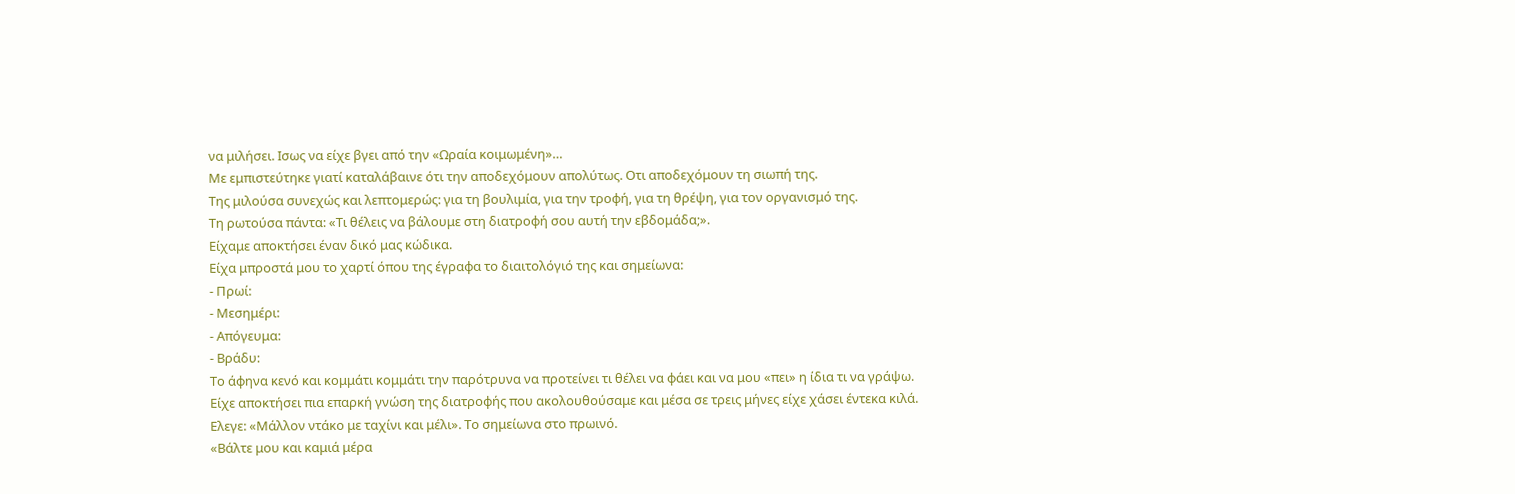να μιλήσει. Ισως να είχε βγει από την «Ωραία κοιμωμένη»…
Με εμπιστεύτηκε γιατί καταλάβαινε ότι την αποδεχόμουν απολύτως. Οτι αποδεχόμουν τη σιωπή της.
Της μιλούσα συνεχώς και λεπτομερώς: για τη βουλιμία, για την τροφή, για τη θρέψη, για τον οργανισμό της.
Τη ρωτούσα πάντα: «Τι θέλεις να βάλουμε στη διατροφή σου αυτή την εβδομάδα;».
Είχαμε αποκτήσει έναν δικό μας κώδικα.
Είχα μπροστά μου το χαρτί όπου της έγραφα το διαιτολόγιό της και σημείωνα:
- Πρωί:
- Μεσημέρι:
- Απόγευμα:
- Βράδυ:
Το άφηνα κενό και κομμάτι κομμάτι την παρότρυνα να προτείνει τι θέλει να φάει και να μου «πει» η ίδια τι να γράψω.
Είχε αποκτήσει πια επαρκή γνώση της διατροφής που ακολουθούσαμε και μέσα σε τρεις μήνες είχε χάσει έντεκα κιλά.
Ελεγε: «Μάλλον ντάκο με ταχίνι και μέλι». Το σημείωνα στο πρωινό.
«Βάλτε μου και καμιά μέρα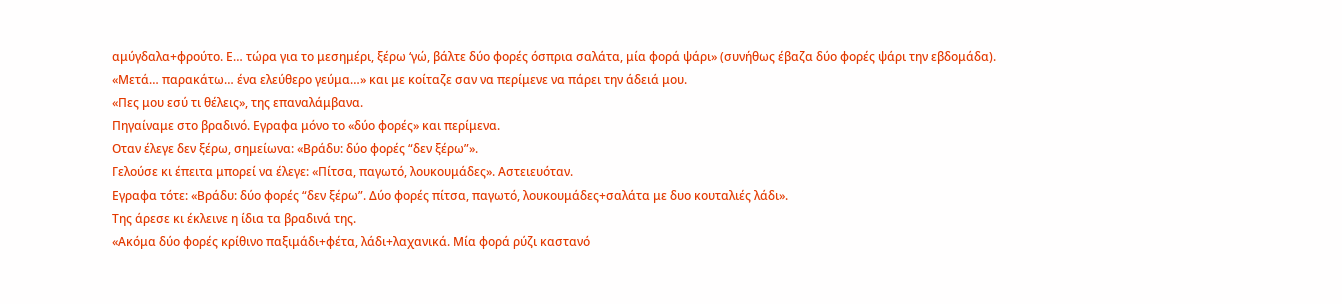αμύγδαλα+φρούτο. Ε… τώρα για το μεσημέρι, ξέρω ‘γώ, βάλτε δύο φορές όσπρια σαλάτα, μία φορά ψάρι» (συνήθως έβαζα δύο φορές ψάρι την εβδομάδα).
«Μετά… παρακάτω… ένα ελεύθερο γεύμα…» και με κοίταζε σαν να περίμενε να πάρει την άδειά μου.
«Πες μου εσύ τι θέλεις», της επαναλάμβανα.
Πηγαίναμε στο βραδινό. Εγραφα μόνο το «δύο φορές» και περίμενα.
Οταν έλεγε δεν ξέρω, σημείωνα: «Βράδυ: δύο φορές “δεν ξέρω”».
Γελούσε κι έπειτα μπορεί να έλεγε: «Πίτσα, παγωτό, λουκουμάδες». Αστειευόταν.
Εγραφα τότε: «Βράδυ: δύο φορές “δεν ξέρω”. Δύο φορές πίτσα, παγωτό, λουκουμάδες+σαλάτα με δυο κουταλιές λάδι».
Της άρεσε κι έκλεινε η ίδια τα βραδινά της.
«Ακόμα δύο φορές κρίθινο παξιμάδι+φέτα, λάδι+λαχανικά. Μία φορά ρύζι καστανό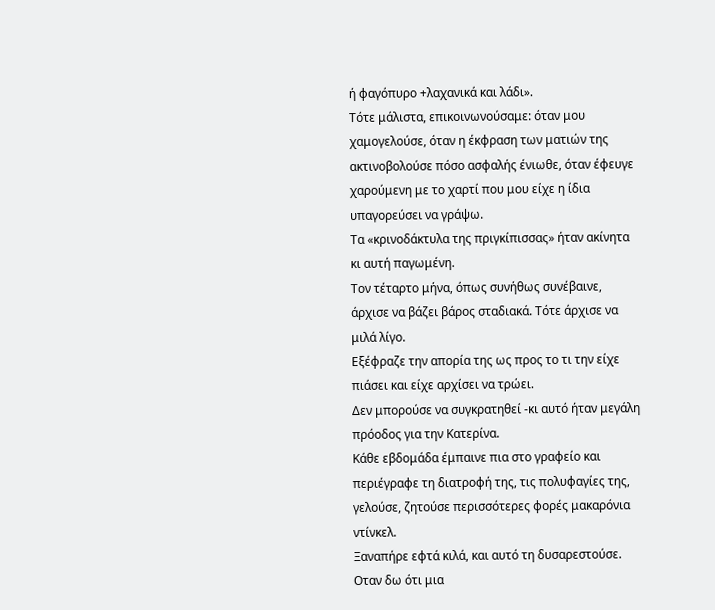ή φαγόπυρο +λαχανικά και λάδι».
Τότε μάλιστα, επικοινωνούσαμε: όταν μου χαμογελούσε, όταν η έκφραση των ματιών της ακτινοβολούσε πόσο ασφαλής ένιωθε, όταν έφευγε χαρούμενη με το χαρτί που μου είχε η ίδια υπαγορεύσει να γράψω.
Τα «κρινοδάκτυλα της πριγκίπισσας» ήταν ακίνητα κι αυτή παγωμένη.
Τον τέταρτο μήνα, όπως συνήθως συνέβαινε, άρχισε να βάζει βάρος σταδιακά. Τότε άρχισε να μιλά λίγο.
Εξέφραζε την απορία της ως προς το τι την είχε πιάσει και είχε αρχίσει να τρώει.
Δεν μπορούσε να συγκρατηθεί -κι αυτό ήταν μεγάλη πρόοδος για την Κατερίνα.
Κάθε εβδομάδα έμπαινε πια στο γραφείο και περιέγραφε τη διατροφή της, τις πολυφαγίες της, γελούσε, ζητούσε περισσότερες φορές μακαρόνια ντίνκελ.
Ξαναπήρε εφτά κιλά, και αυτό τη δυσαρεστούσε.
Οταν δω ότι μια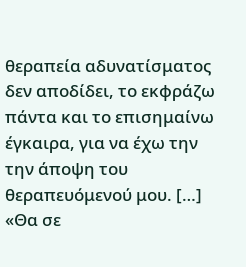θεραπεία αδυνατίσματος δεν αποδίδει, το εκφράζω πάντα και το επισημαίνω έγκαιρα, για να έχω την την άποψη του θεραπευόμενού μου. […]
«Θα σε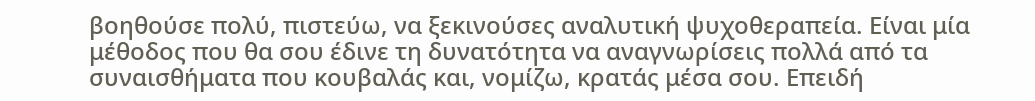βοηθούσε πολύ, πιστεύω, να ξεκινούσες αναλυτική ψυχοθεραπεία. Είναι μία μέθοδος που θα σου έδινε τη δυνατότητα να αναγνωρίσεις πολλά από τα συναισθήματα που κουβαλάς και, νομίζω, κρατάς μέσα σου. Επειδή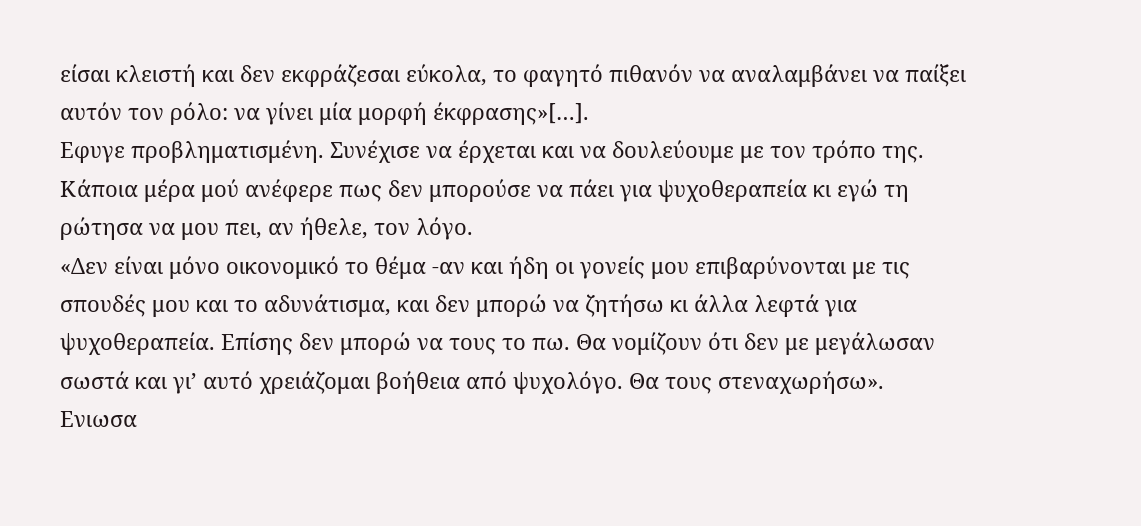είσαι κλειστή και δεν εκφράζεσαι εύκολα, το φαγητό πιθανόν να αναλαμβάνει να παίξει αυτόν τον ρόλο: να γίνει μία μορφή έκφρασης»[…].
Εφυγε προβληματισμένη. Συνέχισε να έρχεται και να δουλεύουμε με τον τρόπο της.
Κάποια μέρα μού ανέφερε πως δεν μπορούσε να πάει για ψυχοθεραπεία κι εγώ τη ρώτησα να μου πει, αν ήθελε, τον λόγο.
«Δεν είναι μόνο οικονομικό το θέμα -αν και ήδη οι γονείς μου επιβαρύνονται με τις σπουδές μου και το αδυνάτισμα, και δεν μπορώ να ζητήσω κι άλλα λεφτά για ψυχοθεραπεία. Επίσης δεν μπορώ να τους το πω. Θα νομίζουν ότι δεν με μεγάλωσαν σωστά και γι’ αυτό χρειάζομαι βοήθεια από ψυχολόγο. Θα τους στεναχωρήσω».
Ενιωσα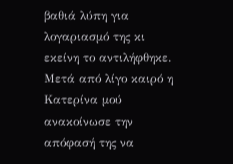βαθιά λύπη για λογαριασμό της κι εκείνη το αντιλήφθηκε.
Μετά από λίγο καιρό η Κατερίνα μού ανακοίνωσε την απόφασή της να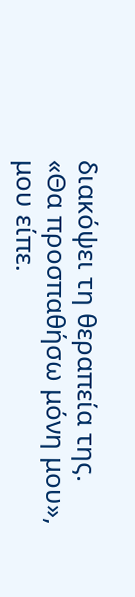διακόψει τη θεραπεία της.
«Θα προσπαθήσω μόνη μου», μου είπε.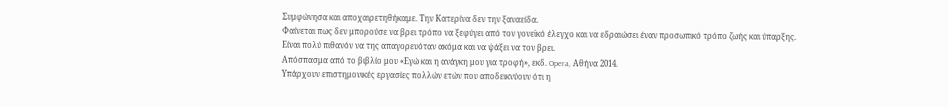Συμφώνησα και αποχαιρετηθήκαμε. Την Κατερίνα δεν την ξαναείδα.
Φαίνεται πως δεν μπορούσε να βρει τρόπο να ξεφύγει από τον γονεϊκό έλεγχο και να εδραιώσει έναν προσωπικό τρόπο ζωής και ύπαρξης.
Είναι πολύ πιθανόν να της απαγορευόταν ακόμα και να ψάξει να τον βρει.
Απόσπασμα από το βιβλίο μου «Εγώ και η ανάγκη μου για τροφή», εκδ. Opera, Αθήνα 2014.
Υπάρχουν επιστημονικές εργασίες πολλών ετών που αποδεικνύουν ότι η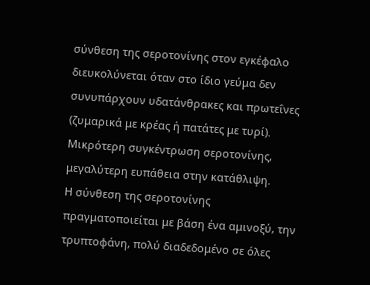σύνθεση της σεροτονίνης στον εγκέφαλο διευκολύνεται όταν στο ίδιο γεύμα δεν συνυπάρχουν υδατάνθρακες και πρωτεΐνες (ζυμαρικά με κρέας ή πατάτες με τυρί). Μικρότερη συγκέντρωση σεροτονίνης, μεγαλύτερη ευπάθεια στην κατάθλιψη.
Η σύνθεση της σεροτονίνης πραγματοποιείται με βάση ένα αμινοξύ, την τρυπτοφάνη, πολύ διαδεδομένο σε όλες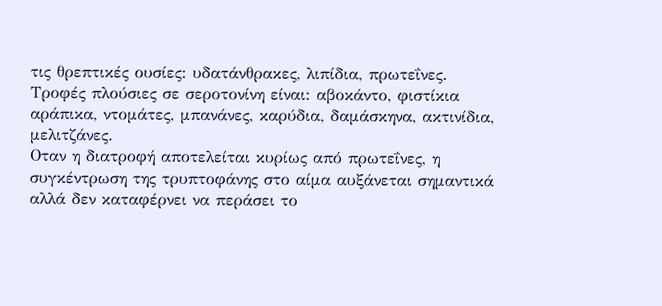τις θρεπτικές ουσίες: υδατάνθρακες, λιπίδια, πρωτεΐνες.
Τροφές πλούσιες σε σεροτονίνη είναι: αβοκάντο, φιστίκια αράπικα, ντομάτες, μπανάνες, καρύδια, δαμάσκηνα, ακτινίδια, μελιτζάνες.
Οταν η διατροφή αποτελείται κυρίως από πρωτεΐνες, η συγκέντρωση της τρυπτοφάνης στο αίμα αυξάνεται σημαντικά αλλά δεν καταφέρνει να περάσει το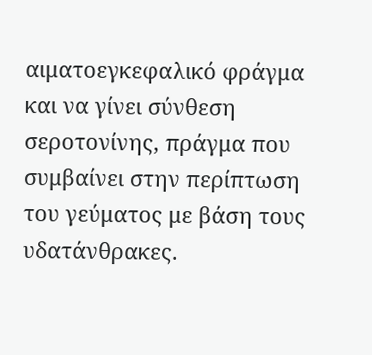αιματοεγκεφαλικό φράγμα και να γίνει σύνθεση σεροτονίνης, πράγμα που συμβαίνει στην περίπτωση του γεύματος με βάση τους υδατάνθρακες.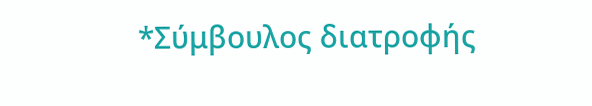*Σύμβουλος διατροφής